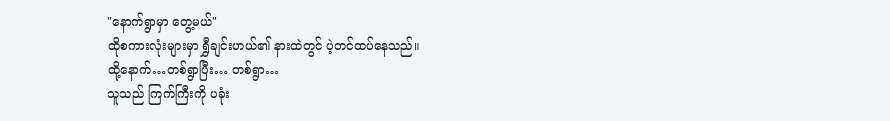"နောက်ရွာမှာ တွေ့မယ်"
ထိုစကားလုံးများမှာ ရွှီချင်းဟယ်၏ နားထဲတွင် ပဲ့တင်ထပ်နေသည်။
ထို့နောက်…တစ်ရွာပြီး… တစ်ရွာ…
သူသည် ကြက်ကြီးကို ပခုံး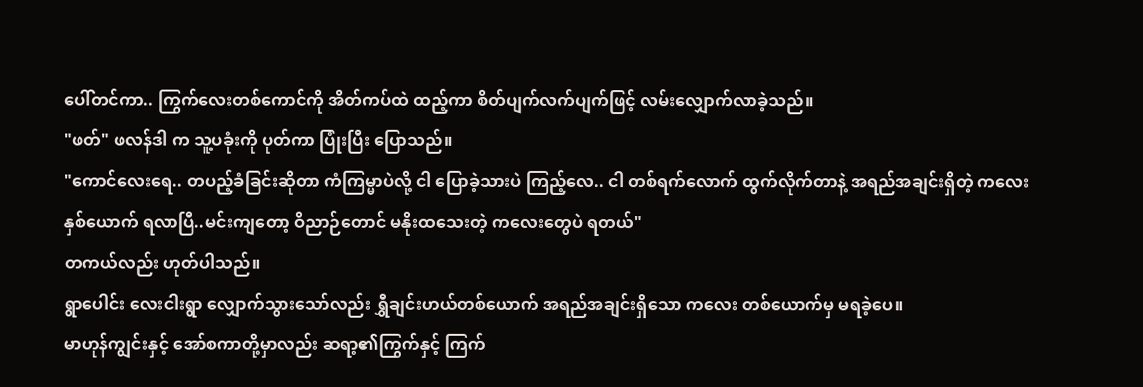ပေါ်တင်ကာ.. ကြွက်လေးတစ်ကောင်ကို အိတ်ကပ်ထဲ ထည့်ကာ စိတ်ပျက်လက်ပျက်ဖြင့် လမ်းလျှောက်လာခဲ့သည်။
"ဖတ်" ဖလန်ဒါ က သူ့ပခုံးကို ပုတ်ကာ ပြုံးပြီး ပြောသည်။
"ကောင်လေးရေ.. တပည့်ခံခြင်းဆိုတာ ကံကြမ္မာပဲလို့ ငါ ပြောခဲ့သားပဲ ကြည့်လေ.. ငါ တစ်ရက်လောက် ထွက်လိုက်တာနဲ့ အရည်အချင်းရှိတဲ့ ကလေး နှစ်ယောက် ရလာပြီ..မင်းကျတော့ ဝိညာဉ်တောင် မနိုးထသေးတဲ့ ကလေးတွေပဲ ရတယ်"
တကယ်လည်း ဟုတ်ပါသည်။
ရွာပေါင်း လေးငါးရွာ လျှောက်သွားသော်လည်း ရွှီချင်းဟယ်တစ်ယောက် အရည်အချင်းရှိသော ကလေး တစ်ယောက်မှ မရခဲ့ပေ။
မာဟုန်ကျွင်းနှင့် အော်စကာတို့မှာလည်း ဆရာ့၏ကြွက်နှင့် ကြက်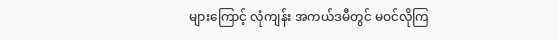များကြောင့် လုံကျန်း အကယ်ဒမီတွင် မဝင်လိုကြ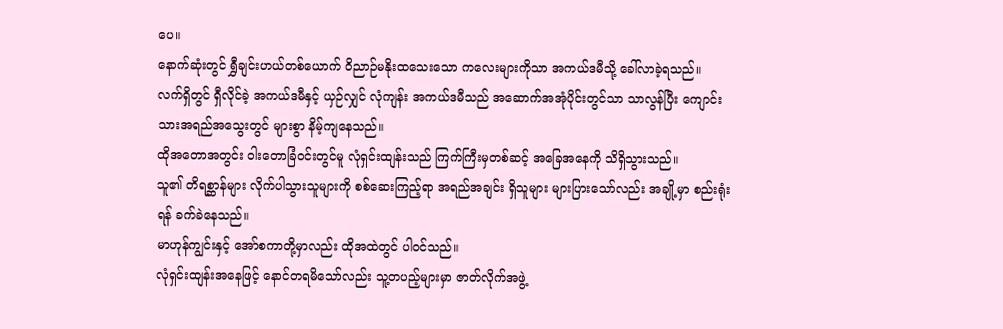ပေ။
နောက်ဆုံးတွင် ရွှီချင်းဟယ်တစ်ယောက် ဝိညာဉ်မနိုးထသေးသော ကလေးများကိုသာ အကယ်ဒမီသို့ ခေါ်လာခဲ့ရသည်။
လက်ရှိတွင် ရှီလိုင်ခဲ့ အကယ်ဒမီနှင့် ယှဉ်လျှင် လုံကျန်း အကယ်ဒမီသည် အဆောက်အအုံပိုင်းတွင်သာ သာလွန်ပြီး ကျောင်းသားအရည်အသွေးတွင် များစွာ နိမ့်ကျနေသည်။
ထိုအတောအတွင်း ဝါးတောခြံဝင်းတွင်မူ လုံရှင်းထျန်းသည် ကြက်ကြီးမှတစ်ဆင့် အခြေအနေကို သိရှိသွားသည်။
သူ၏ တိရစ္ဆာန်များ လိုက်ပါသွားသူများကို စစ်ဆေးကြည့်ရာ အရည်အချင်း ရှိသူများ များပြားသော်လည်း အချို့မှာ စည်းရုံးရန် ခက်ခဲနေသည်။
မာဟုန်ကျွင်းနှင့် အော်စကာတို့မှာလည်း ထိုအထဲတွင် ပါဝင်သည်။
လုံရှင်းထျန်းအနေဖြင့် နောင်တရမိသော်လည်း သူ့တပည့်များမှာ ဇာတ်လိုက်အဖွဲ့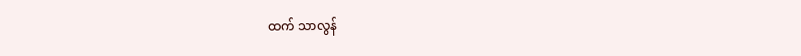ထက် သာလွန်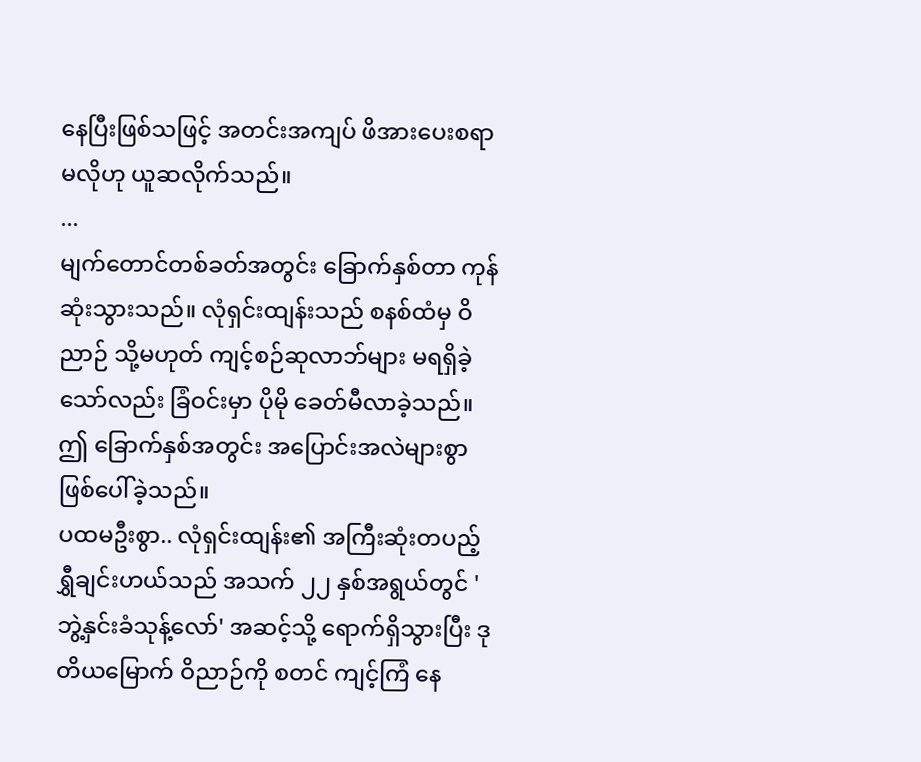နေပြီးဖြစ်သဖြင့် အတင်းအကျပ် ဖိအားပေးစရာ မလိုဟု ယူဆလိုက်သည်။
...
မျက်တောင်တစ်ခတ်အတွင်း ခြောက်နှစ်တာ ကုန်ဆုံးသွားသည်။ လုံရှင်းထျန်းသည် စနစ်ထံမှ ဝိညာဉ် သို့မဟုတ် ကျင့်စဉ်ဆုလာဘ်များ မရရှိခဲ့သော်လည်း ခြံဝင်းမှာ ပိုမို ခေတ်မီလာခဲ့သည်။
ဤ ခြောက်နှစ်အတွင်း အပြောင်းအလဲများစွာ ဖြစ်ပေါ်ခဲ့သည်။
ပထမဦးစွာ.. လုံရှင်းထျန်း၏ အကြီးဆုံးတပည့် ရွှီချင်းဟယ်သည် အသက် ၂၂ နှစ်အရွယ်တွင် 'ဘွဲ့နှင်းခံသုန့်လော်' အဆင့်သို့ ရောက်ရှိသွားပြီး ဒုတိယမြောက် ဝိညာဉ်ကို စတင် ကျင့်ကြံ နေ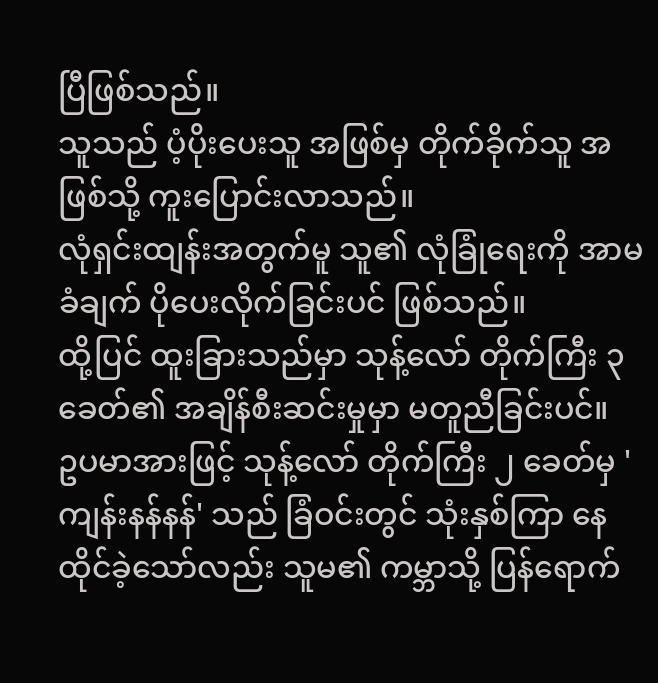ပြီဖြစ်သည်။
သူသည် ပံ့ပိုးပေးသူ အဖြစ်မှ တိုက်ခိုက်သူ အဖြစ်သို့ ကူးပြောင်းလာသည်။
လုံရှင်းထျန်းအတွက်မူ သူ၏ လုံခြုံရေးကို အာမခံချက် ပိုပေးလိုက်ခြင်းပင် ဖြစ်သည်။
ထို့ပြင် ထူးခြားသည်မှာ သုန့်လော် တိုက်ကြီး ၃ ခေတ်၏ အချိန်စီးဆင်းမှုမှာ မတူညီခြင်းပင်။
ဥပမာအားဖြင့် သုန့်လော် တိုက်ကြီး ၂ ခေတ်မှ 'ကျန်းနန်နန်' သည် ခြံဝင်းတွင် သုံးနှစ်ကြာ နေထိုင်ခဲ့သော်လည်း သူမ၏ ကမ္ဘာသို့ ပြန်ရောက်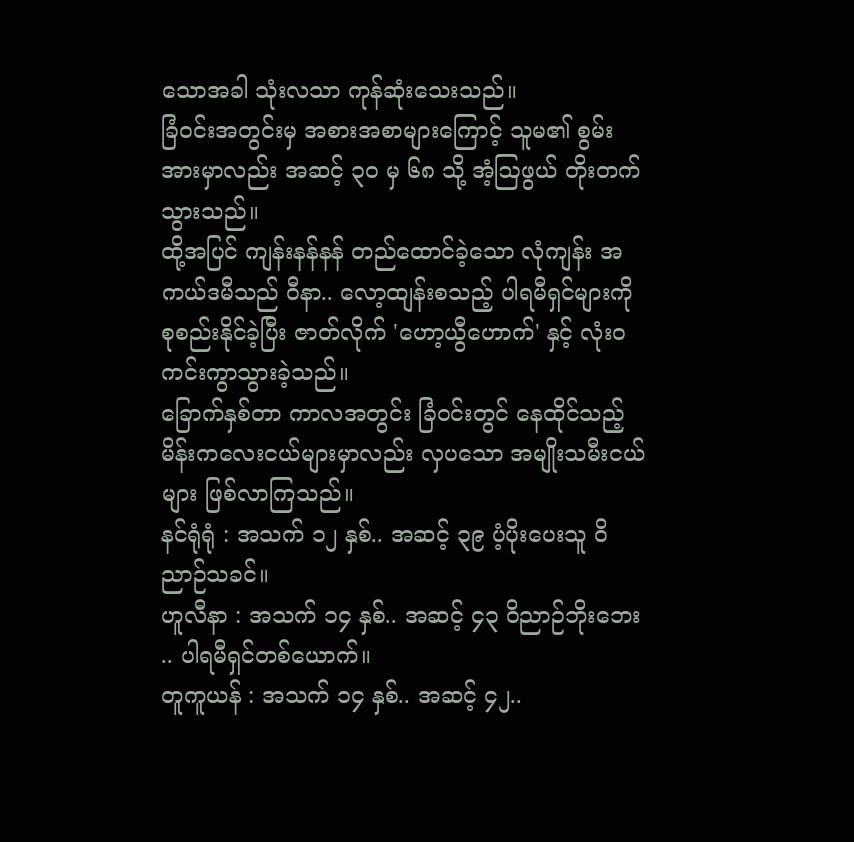သောအခါ သုံးလသာ ကုန်ဆုံးသေးသည်။
ခြံဝင်းအတွင်းမှ အစားအစာများကြောင့် သူမ၏ စွမ်းအားမှာလည်း အဆင့် ၃၀ မှ ၆၈ သို့ အံ့ဩဖွယ် တိုးတက်သွားသည်။
ထို့အပြင် ကျန်းနန်နန် တည်ထောင်ခဲ့သော လုံကျန်း အကယ်ဒမီသည် ဝီနာ.. လော့ထျန်းစသည့် ပါရမီရှင်များကို စုစည်းနိုင်ခဲ့ပြီး ဇာတ်လိုက် 'ဟော့ယွီဟောက်' နှင့် လုံးဝ ကင်းကွာသွားခဲ့သည်။
ခြောက်နှစ်တာ ကာလအတွင်း ခြံဝင်းတွင် နေထိုင်သည့် မိန်းကလေးငယ်များမှာလည်း လှပသော အမျိုးသမီးငယ်များ ဖြစ်လာကြသည်။
နင်ရုံရုံ : အသက် ၁၂ နှစ်.. အဆင့် ၃၉ ပံ့ပိုးပေးသူ ဝိညာဉ်သခင်။
ဟူလီနာ : အသက် ၁၄ နှစ်.. အဆင့် ၄၃ ဝိညာဉ်ဘိုးဘေး .. ပါရမီရှင်တစ်ယောက်။
တူကူယန် : အသက် ၁၄ နှစ်.. အဆင့် ၄၂..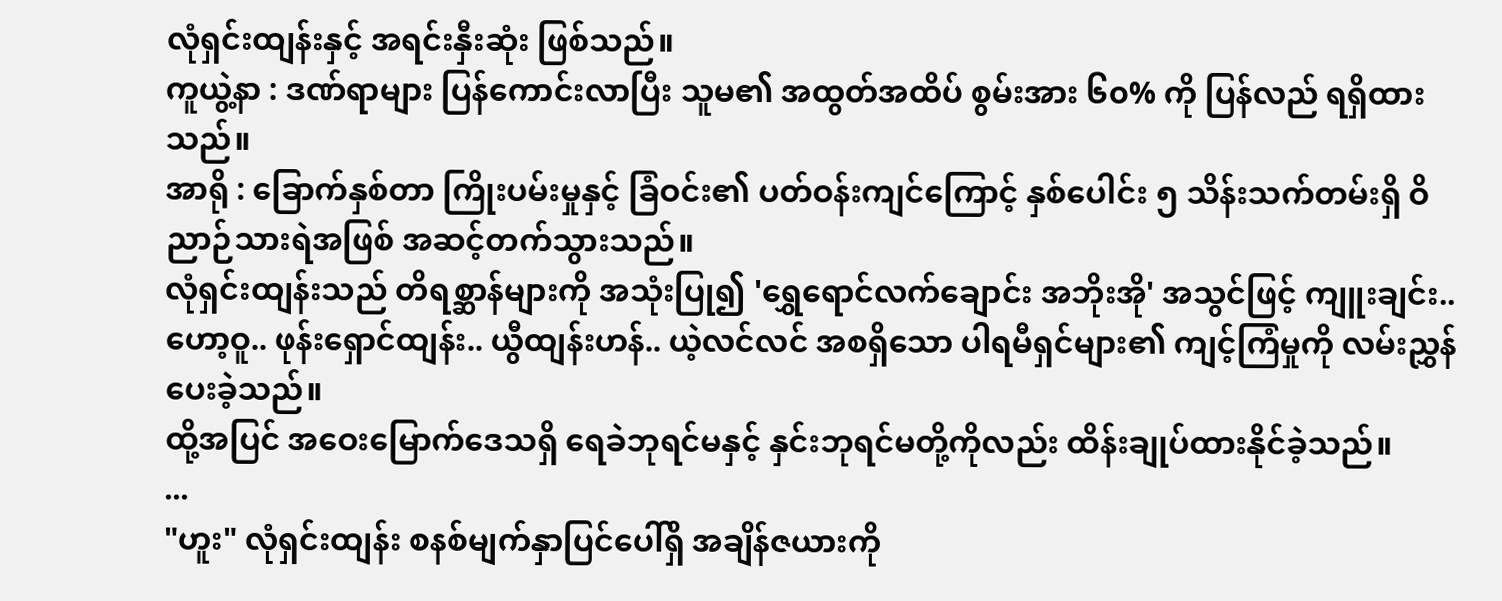လုံရှင်းထျန်းနှင့် အရင်းနှီးဆုံး ဖြစ်သည်။
ကူယွဲ့နာ : ဒဏ်ရာများ ပြန်ကောင်းလာပြီး သူမ၏ အထွတ်အထိပ် စွမ်းအား ၆၀% ကို ပြန်လည် ရရှိထားသည်။
အာရို : ခြောက်နှစ်တာ ကြိုးပမ်းမှုနှင့် ခြံဝင်း၏ ပတ်ဝန်းကျင်ကြောင့် နှစ်ပေါင်း ၅ သိန်းသက်တမ်းရှိ ဝိညာဉ်သားရဲအဖြစ် အဆင့်တက်သွားသည်။
လုံရှင်းထျန်းသည် တိရစ္ဆာန်များကို အသုံးပြု၍ 'ရွှေရောင်လက်ချောင်း အဘိုးအို' အသွင်ဖြင့် ကျူးချင်း.. ဟော့ဝူ.. ဖုန်းရှောင်ထျန်း.. ယွီထျန်းဟန်.. ယဲ့လင်လင် အစရှိသော ပါရမီရှင်များ၏ ကျင့်ကြံမှုကို လမ်းညွှန်ပေးခဲ့သည်။
ထို့အပြင် အဝေးမြောက်ဒေသရှိ ရေခဲဘုရင်မနှင့် နှင်းဘုရင်မတို့ကိုလည်း ထိန်းချုပ်ထားနိုင်ခဲ့သည်။
...
"ဟူး" လုံရှင်းထျန်း စနစ်မျက်နှာပြင်ပေါ်ရှိ အချိန်ဇယားကို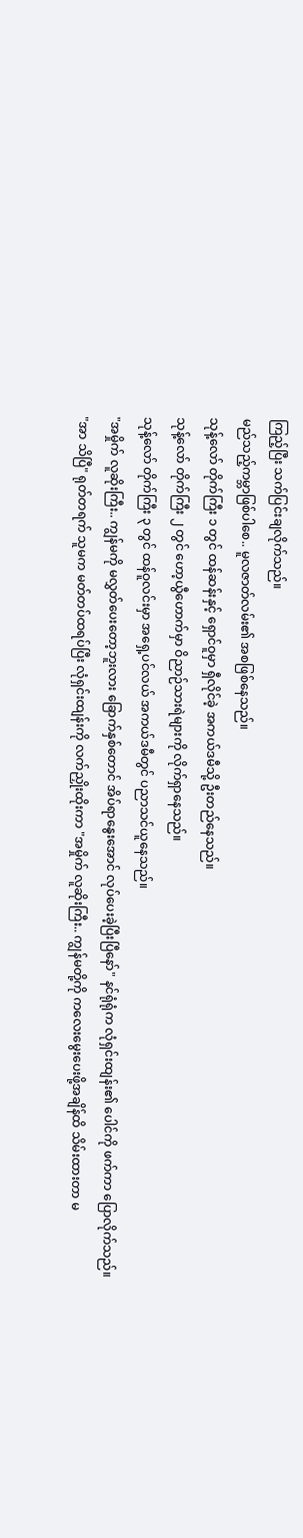ကြည့်ပြီး သက်ပြင်းချလိုက်သည်။
မည်သည့်ကမ္ဘာဖြစ်ပါစေ.. မူလဇာတ်လမ်း၏ အစဖြစ်နေသည်။
သုန့်လော် တိုက်ကြီး ၁ တွင် ထန်ဆန်းနှင့် ရှောင်ဝူမှာ ရှီလိုင်ခဲ့ အကယ်ဒမီသို့ ဦးတည်နေသည်။
သုန့်လော် တိုက်ကြီး ၂ တွင် ဟော့ယွီဟောက်မှာ ဝိညာဉ်သားရဲများကို လိုက်ရှာနေသည်။
သုန့်လော် တိုက်ကြီး ၃ တွင် ထန်ဝူလင်းမှာ အရှေ့ပင်လယ် အကယ်ဒမီတွင် ပညာသင်ယူနေသည်။
"အမှိုက် လူဆိုးကြီး.. ကျွန်မကို မလွှတ်ပေးတော့ဘူးလား ခြောက်နှစ်တောင် အိပ်ရာနွေးအောင် လုပ်ပေးခဲ့ပြီးပြီနော်" နင်ရုံရုံက လုံရှင်းထျန်း၏ ပေါင်ကို ဖက်ကာ ပြောလိုက်သည်။
"အာ သိပြီ" ရုတ်တရက် သူမက မတ်တပ်ထရပ်ပြီး လုံရှင်းထျန်းကို လက်ညှိုးထိုးကာ "အမှိုက် လူဆိုးကြီး.. ကျွန်မတို့ကို ကလေးမွေးပေးဖို့အချိန်ထိ သိမ်းထားတာ မ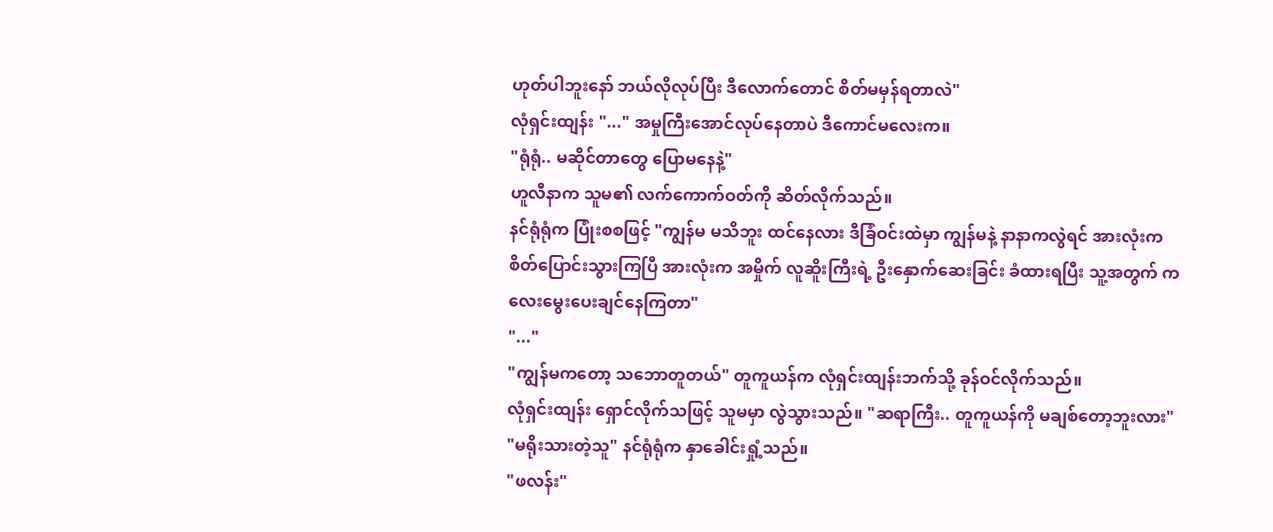ဟုတ်ပါဘူးနော် ဘယ်လိုလုပ်ပြီး ဒီလောက်တောင် စိတ်မမှန်ရတာလဲ"
လုံရှင်းထျန်း "..." အမှုကြီးအောင်လုပ်နေတာပဲ ဒီကောင်မလေးက။
"ရုံရုံ.. မဆိုင်တာတွေ ပြောမနေနဲ့"
ဟူလီနာက သူမ၏ လက်ကောက်ဝတ်ကို ဆိတ်လိုက်သည်။
နင်ရုံရုံက ပြုံးစစဖြင့် "ကျွန်မ မသိဘူး ထင်နေလား ဒီခြံဝင်းထဲမှာ ကျွန်မနဲ့ နာနာကလွဲရင် အားလုံးက စိတ်ပြောင်းသွားကြပြီ အားလုံးက အမှိုက် လူဆိူးကြီးရဲ့ ဦးနှောက်ဆေးခြင်း ခံထားရပြီး သူ့အတွက် ကလေးမွေးပေးချင်နေကြတာ"
"..."
"ကျွန်မကတော့ သဘောတူတယ်" တူကူယန်က လုံရှင်းထျန်းဘက်သို့ ခုန်ဝင်လိုက်သည်။
လုံရှင်းထျန်း ရှောင်လိုက်သဖြင့် သူမမှာ လွဲသွားသည်။ "ဆရာကြီး.. တူကူယန်ကို မချစ်တော့ဘူးလား"
"မရိုးသားတဲ့သူ" နင်ရုံရုံက နှာခေါင်းရှုံ့သည်။
"ဖလန်း"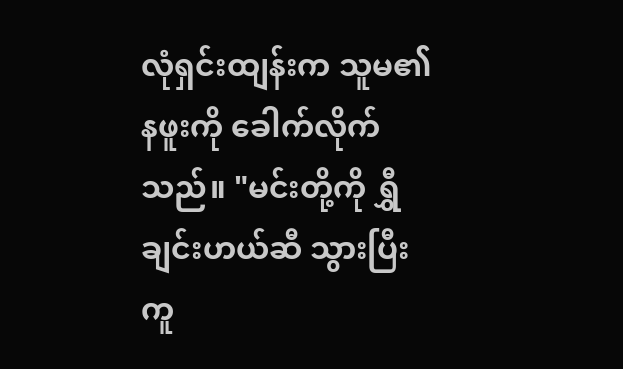လုံရှင်းထျန်းက သူမ၏ နဖူးကို ခေါက်လိုက်သည်။ "မင်းတို့ကို ရွှီချင်းဟယ်ဆီ သွားပြီး ကူ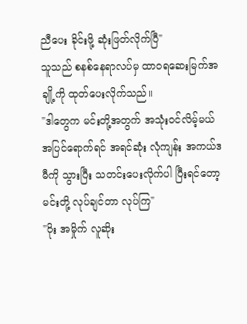ညီပေး ခိုင်းဖို့ ဆုံးဖြတ်လိုက်ပြီ"
သူသည် စနစ်နေရာလပ်မှ ထာဝရဆေးမြက်အချို့ကို ထုတ်ပေးလိုက်သည်။
"ဒါတွေက မင်းတို့အတွက် အသုံးဝင်လိမ့်မယ် အပြင်ရောက်ရင် အရင်ဆုံး လုံကျန်း အကယ်ဒမီကို သွားပြီး သတင်းပေးလိုက်ပါ ပြီးရင်တော့ မင်းတို့ လုပ်ချင်တာ လုပ်ကြ"
"ဝိုး အမှိုက် လူဆိုး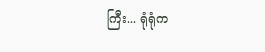ကြီး... ရုံရုံက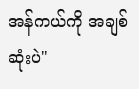အန်ကယ်ကို အချစ်ဆုံးပဲ"